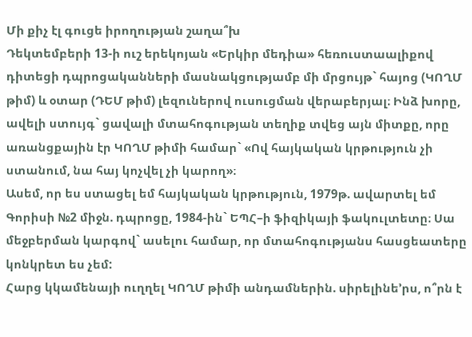Մի քիչ էլ գուցե իրողության շաղա՞խ
Դեկտեմբերի 13-ի ուշ երեկոյան «Երկիր մեդիա» հեռուստաալիքով դիտեցի դպրոցականների մասնակցությամբ մի մրցույթ` հայոց (ԿՈՂՄ թիմ) և օտար (ԴԵՄ թիմ) լեզուներով ուսուցման վերաբերյալ։ Ինձ խորը, ավելի ստույգ` ցավալի մտահոգության տեղիք տվեց այն միտքը, որը առանցքային էր ԿՈՂՄ թիմի համար` «Ով հայկական կրթություն չի ստանում, նա հայ կոչվել չի կարող»։
Ասեմ, որ ես ստացել եմ հայկական կրթություն, 1979թ. ավարտել եմ Գորիսի №2 միջն. դպրոցը, 1984-ին` ԵՊՀ–ի ֆիզիկայի ֆակուլտետը։ Սա մեջբերման կարգով` ասելու համար, որ մտահոգությանս հասցեատերը կոնկրետ ես չեմ:
Հարց կկամենայի ուղղել ԿՈՂՄ թիմի անդամներին. սիրելինե’րս, ո՞րն է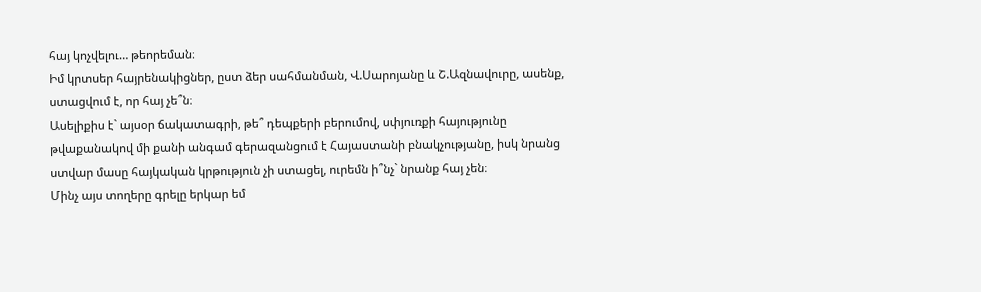հայ կոչվելու… թեորեման։
Իմ կրտսեր հայրենակիցներ, ըստ ձեր սահմանման, Վ.Սարոյանը և Շ.Ազնավուրը, ասենք, ստացվում է, որ հայ չե՞ն։
Ասելիքիս է` այսօր ճակատագրի, թե՞ դեպքերի բերումով, սփյուռքի հայությունը թվաքանակով մի քանի անգամ գերազանցում է Հայաստանի բնակչությանը, իսկ նրանց ստվար մասը հայկական կրթություն չի ստացել, ուրեմն ի՞նչ` նրանք հայ չեն։
Մինչ այս տողերը գրելը երկար եմ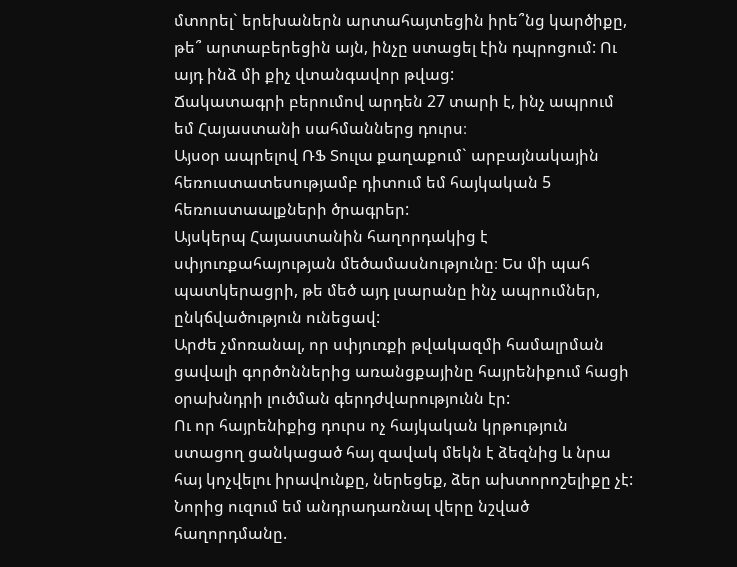մտորել` երեխաներն արտահայտեցին իրե՞նց կարծիքը, թե՞ արտաբերեցին այն, ինչը ստացել էին դպրոցում: Ու այդ ինձ մի քիչ վտանգավոր թվաց:
Ճակատագրի բերումով արդեն 27 տարի է, ինչ ապրում եմ Հայաստանի սահմաններց դուրս։
Այսօր ապրելով ՌՖ Տուլա քաղաքում` արբայնակային հեռուստատեսությամբ դիտում եմ հայկական 5 հեռուստաալքների ծրագրեր:
Այսկերպ Հայաստանին հաղորդակից է սփյուռքահայության մեծամասնությունը։ Ես մի պահ պատկերացրի, թե մեծ այդ լսարանը ինչ ապրումներ, ընկճվածություն ունեցավ:
Արժե չմոռանալ, որ սփյուռքի թվակազմի համալրման ցավալի գործոններից առանցքայինը հայրենիքում հացի օրախնդրի լուծման գերդժվարությունն էր:
Ու որ հայրենիքից դուրս ոչ հայկական կրթություն ստացող ցանկացած հայ զավակ մեկն է ձեզնից և նրա հայ կոչվելու իրավունքը, ներեցեք, ձեր ախտորոշելիքը չէ:
Նորից ուզում եմ անդրադառնալ վերը նշված հաղորդմանը.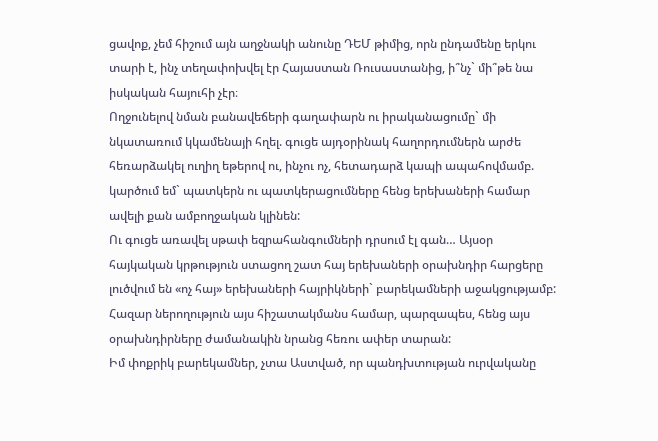ցավոք, չեմ հիշում այն աղջնակի անունը ԴԵՄ թիմից, որն ընդամենը երկու տարի է, ինչ տեղափոխվել էր Հայաստան Ռուսաստանից, ի՞նչ` մի՞թե նա իսկական հայուհի չէր։
Ողջունելով նման բանավեճերի գաղափարն ու իրականացումը` մի նկատառում կկամենայի հղել. գուցե այդօրինակ հաղորդումներն արժե հեռարձակել ուղիղ եթերով ու, ինչու ոչ, հետադարձ կապի ապահովմամբ. կարծում եմ` պատկերն ու պատկերացումները հենց երեխաների համար ավելի քան ամբողջական կլինեն:
Ու գուցե առավել սթափ եզրահանգումների դրսում էլ գան… Այսօր հայկական կրթություն ստացող շատ հայ երեխաների օրախնդիր հարցերը լուծվում են «ոչ հայ» երեխաների հայրիկների` բարեկամների աջակցությամբ:
Հազար ներողություն այս հիշատակմանս համար, պարզապես, հենց այս օրախնդիրները ժամանակին նրանց հեռու ափեր տարան:
Իմ փոքրիկ բարեկամներ, չտա Աստված, որ պանդխտության ուրվականը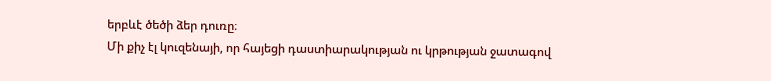երբևէ ծեծի ձեր դուռը։
Մի քիչ էլ կուզենայի, որ հայեցի դաստիարակության ու կրթության ջատագով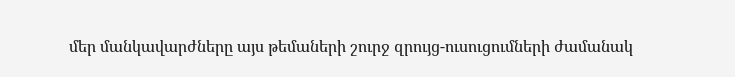մեր մանկավարժները այս թեմաների շուրջ զրույց-ուսուցումների ժամանակ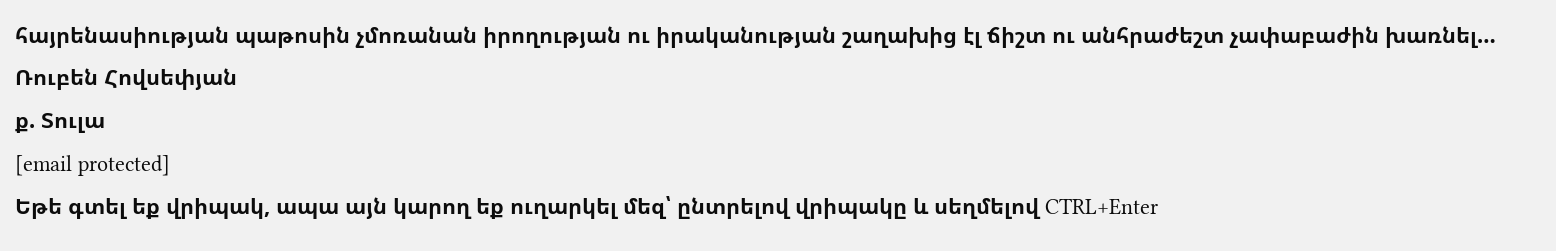հայրենասիության պաթոսին չմոռանան իրողության ու իրականության շաղախից էլ ճիշտ ու անհրաժեշտ չափաբաժին խառնել…
Ռուբեն Հովսեփյան
ք. Տուլա
[email protected]
Եթե գտել եք վրիպակ, ապա այն կարող եք ուղարկել մեզ՝ ընտրելով վրիպակը և սեղմելով CTRL+Enter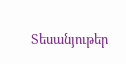Տեսանյութեր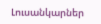Լուսանկարներ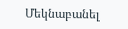Մեկնաբանել